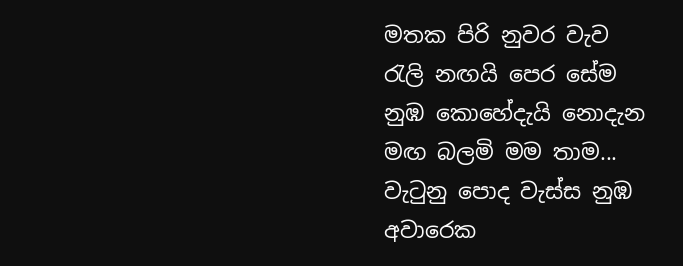මතක පිරි නුවර වැව
රැලි නඟයි පෙර සේම
නුඹ කොහේදැයි නොදැන
මඟ බලමි මම තාම...
වැටුනු පොද වැස්ස නුඹ
අවාරෙක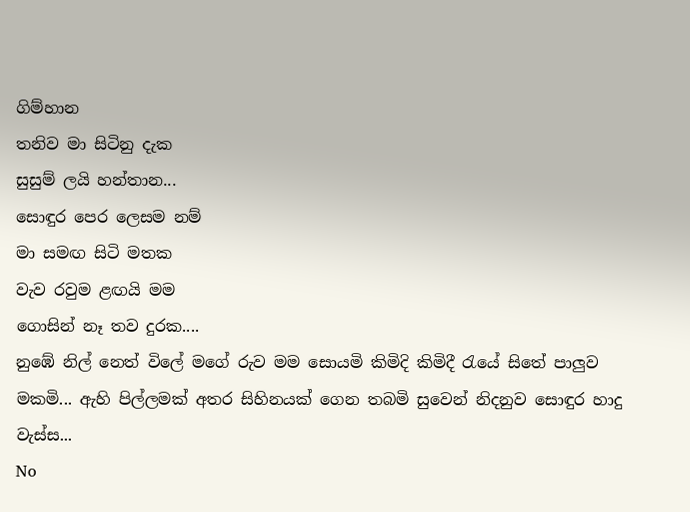ගිම්හාන
තනිව මා සිටිනු දැක
සුසුම් ලයි හන්තාන...
සොඳුර පෙර ලෙසම නම්
මා සමඟ සිටි මතක
වැව රවුම ළඟයි මම
ගොසින් නෑ තව දුරක....
නුඹේ නිල් නෙත් විලේ මගේ රුව මම සොයමි කිමිදි කිමිදී රැයේ සිතේ පාලුව මකමි... ඇහි පිල්ලමක් අතර සිහිනයක් ගෙන තබමි සුවෙන් නිදනුව සොඳුර හාදු වැස්ස...
No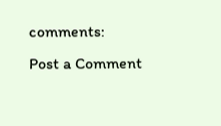comments:
Post a Comment